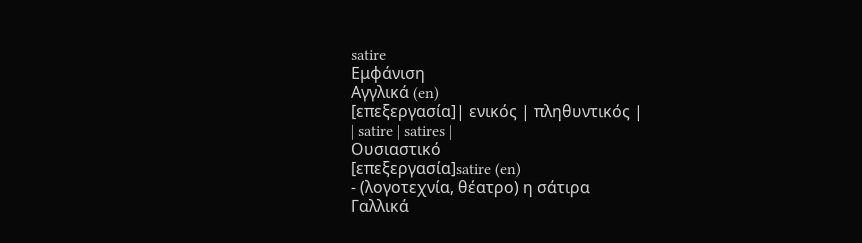satire
Εμφάνιση
Αγγλικά (en)
[επεξεργασία]| ενικός | πληθυντικός |
| satire | satires |
Ουσιαστικό
[επεξεργασία]satire (en)
- (λογοτεχνία, θέατρο) η σάτιρα
Γαλλικά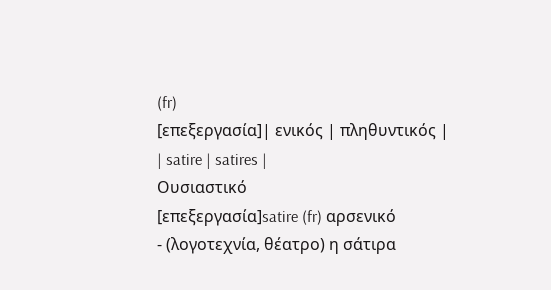(fr)
[επεξεργασία]| ενικός | πληθυντικός |
| satire | satires |
Ουσιαστικό
[επεξεργασία]satire (fr) αρσενικό
- (λογοτεχνία, θέατρο) η σάτιρα